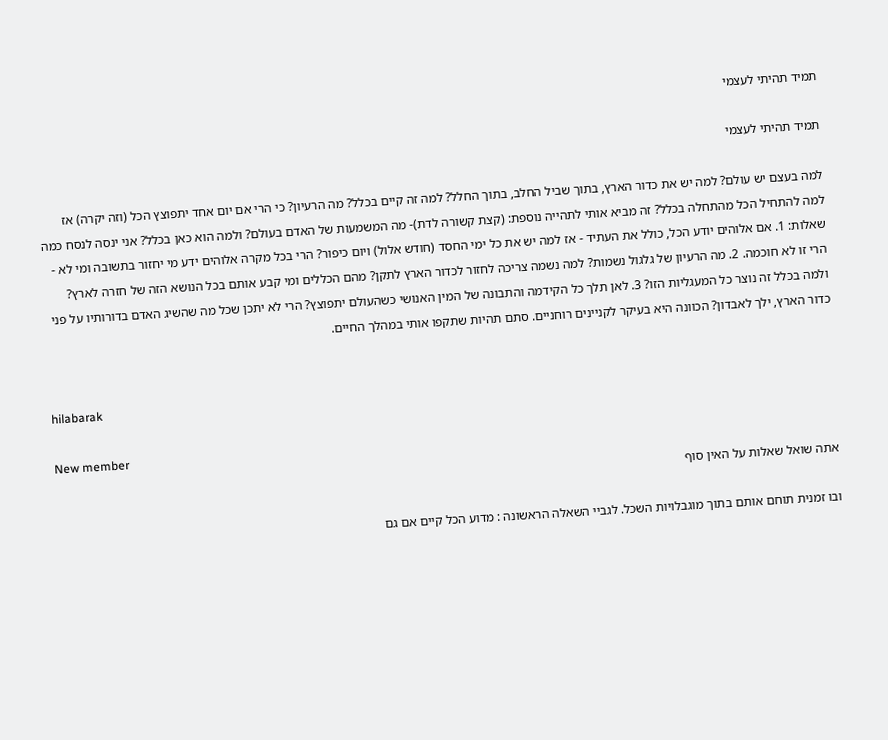תמיד תהיתי לעצמי

תמיד תהיתי לעצמי

למה בעצם יש עולם? למה יש את כדור הארץ, בתוך שביל החלב, בתוך החלל? למה זה קיים בכלל? מה הרעיון? כי הרי אם יום אחד יתפוצץ הכל (וזה יקרה) אז למה להתחיל הכל מהתחלה בכלל? זה מביא אותי לתהייה נוספת: (קצת קשורה לדת)- מה המשמעות של האדם בעולם? ולמה הוא כאן בכלל? אני ינסה לנסח כמה שאלות: 1. אם אלוהים יודע הכל, כולל את העתיד - אז למה יש את כל ימי החסד (חודש אלול) ויום כיפור? הרי בכל מקרה אלוהים ידע מי יחזור בתשובה ומי לא - הרי זו לא חוכמה. 2. מה הרעיון של גלגול נשמות? למה נשמה צריכה לחזור לכדור הארץ לתקן? מהם הכללים ומי קבע אותם בכל הנושא הזה של חזרה לארץ? ולמה בכלל זה נוצר כל המעגליות הזו? 3. לאן תלך כל הקידמה והתבונה של המין האנושי כשהעולם יתפוצץ? הרי לא יתכן שכל מה שהשיג האדם בדורותיו על פני כדור הארץ, ילך לאבדון? הכוונה היא בעיקר לקניינים רוחניים. סתם תהיות שתקפו אותי במהלך החיים.


hilabarak

New member
אתה שואל שאלות על האין סוף

ובו זמנית תוחם אותם בתוך מוגבלויות השכל. לגביי השאלה הראשונה : מדוע הכל קיים אם גם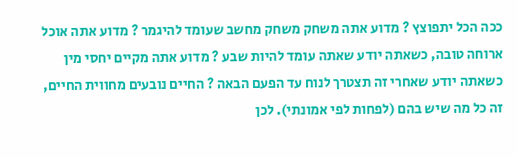ככה הכל יתפוצץ ? מדוע אתה משחק משחק מחשב שעומד להיגמר ? מדוע אתה אוכל ארוחה טובה, כשאתה יודע שאתה עומד להיות שבע ? מדוע אתה מקיים יחסי מין כשאתה יודע שאחרי זה תצטרך לנוח עד הפעם הבאה ? החיים נובעים מחווית החיים, זה כל מה שיש בהם (לפחות לפי אמונתי). לכן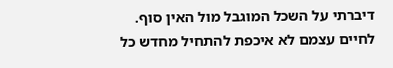דיברתי על השכל המוגבל מול האין סוף. לחיים עצמם לא איכפת להתחיל מחדש כל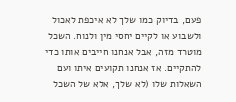פעם, בדיוק כמו שלך לא איכפת לאכול ולשבוע או לקיים יחסי מין ולנוח. השכל מוטרד מזה, אבל אנחנו חייבים אותו כדי להתקיים. אז אנחנו תקועים איתו ועם השאלות שלו (לא שלך, אלא של השכל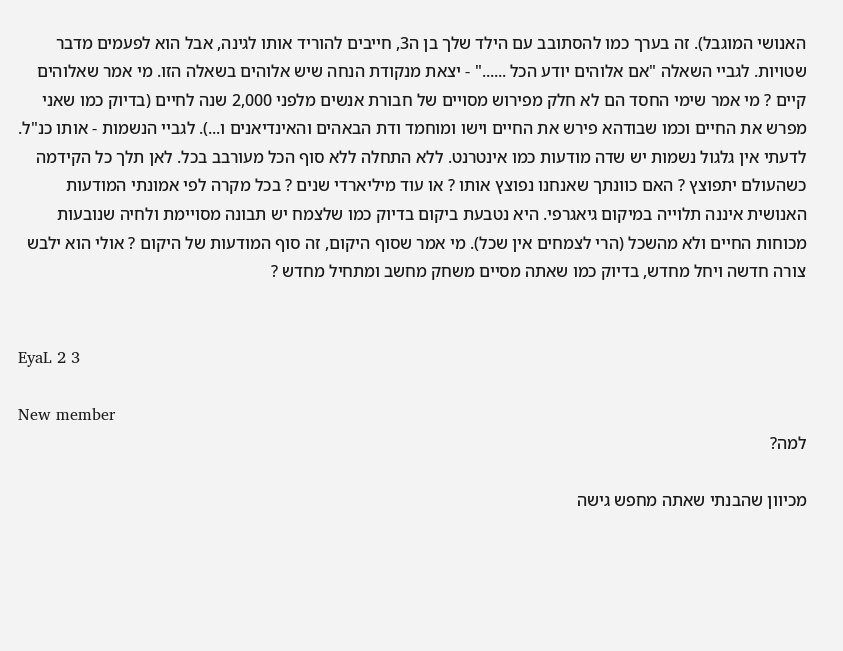האנושי המוגבל). זה בערך כמו להסתובב עם הילד שלך בן ה3, חייבים להוריד אותו לגינה, אבל הוא לפעמים מדבר שטויות. לגביי השאלה "אם אלוהים יודע הכל ......" - יצאת מנקודת הנחה שיש אלוהים בשאלה הזו. מי אמר שאלוהים קיים ? מי אמר שימי החסד הם לא חלק מפירוש מסויים של חבורת אנשים מלפני 2,000 שנה לחיים (בדיוק כמו שאני מפרש את החיים וכמו שבודהא פירש את החיים וישו ומוחמד ודת הבאהים והאינדיאנים ו...). לגביי הנשמות - אותו כנ"ל. לדעתי אין גלגול נשמות יש שדה מודעות כמו אינטרנט. ללא התחלה ללא סוף הכל מעורבב בכל. לאן תלך כל הקידמה כשהעולם יתפוצץ ? האם כוונתך שאנחנו נפוצץ אותו ? או עוד מיליארדי שנים ? בכל מקרה לפי אמונתי המודעות האנושית איננה תלוייה במיקום גיאגרפי. היא נטבעת ביקום בדיוק כמו שלצמח יש תבונה מסויימת ולחיה שנובעות מכוחות החיים ולא מהשכל (הרי לצמחים אין שכל). מי אמר שסוף היקום, זה סוף המודעות של היקום ? אולי הוא ילבש צורה חדשה ויחל מחדש, בדיוק כמו שאתה מסיים משחק מחשב ומתחיל מחדש ?


EyaL 2 3

New member
למה?

מכיוון שהבנתי שאתה מחפש גישה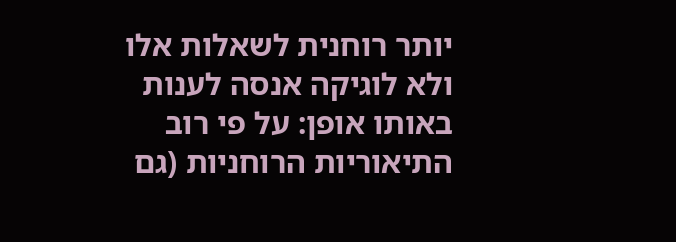יותר רוחנית לשאלות אלו ולא לוגיקה אנסה לענות באותו אופן: על פי רוב התיאוריות הרוחניות (גם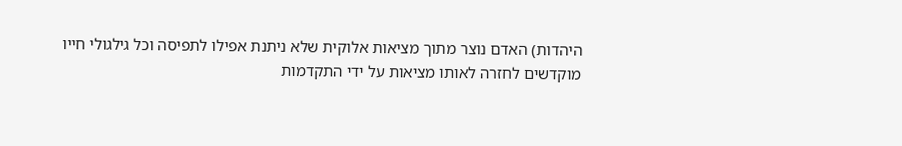היהדות) האדם נוצר מתוך מציאות אלוקית שלא ניתנת אפילו לתפיסה וכל גילגולי חייו מוקדשים לחזרה לאותו מציאות על ידי התקדמות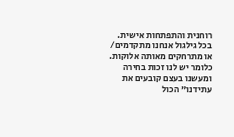רוחנית והתפתחות אישית. בכל גילגול אנחנו מתקדמים/ או מתרחקים מאותה אלוקות. כלומר יש לנו זכות בחירה ומעשנו בעצם קובעים את עתידנו" הכול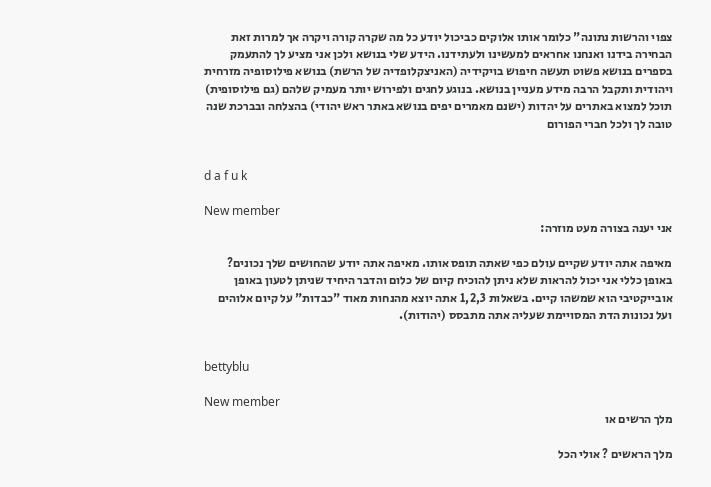צפוי והרשות נתונה" כלומר אותו אלוקים כביכול יודע כל מה שקרה קורה ויקרה אך למרות זאת הבחירה בידנו ואנחנו אחראים למעשינו ולעתידנו. הידע שלי בנושא ולכן אני מציע לך להתעמק בספרים בנושא פשוט תעשה חיפוש בויקידיה (האניצקלופדיה של הרשת) בנושא פילוסופיה מזרחית ויהודית ותקבל הרבה מידע מעניין בנושא. בנוגע לחגים ולפירוש יותר מעמיק שלהם (גם פילוסופית) תוכל למצוא באתרים על יהדות (ישנם מאמרים יפים בנושא באתר ראש יהודי) בהצלחה ובברכת שנה טובה לך ולכל חברי הפורום


d a f u k

New member
אני יענה בצורה מעט מוזרה:

מאיפה אתה יודע שקיים עולם כפי שאתה תופס אותו. מאיפה אתה יודע שהחושים שלך נכונים? באופן כללי אני יכול להראות שלא ניתן להוכיח קיום של כלום והדבר היחיד שניתן לטעון באופן אובייקטיבי הוא שמשהו קיים. בשאלות 1,2,3 אתה יוצא מהנחות מאוד "כבדות" על קיום אלוהים ועל נכונות הדת המסויימת שעליה אתה מתבסס (יהודות).


bettyblu

New member
מלך הרשים או

מלך הראשים ? אולי הכל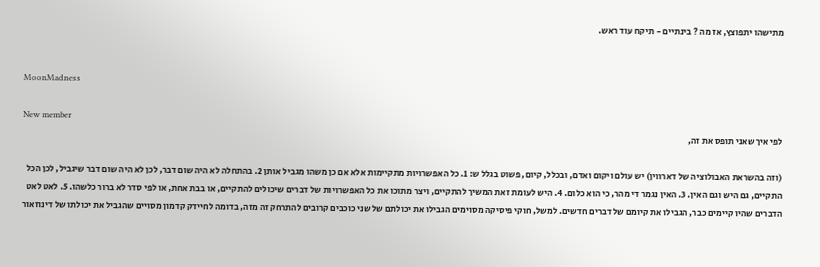מתישהו יתפוצץ, אז מה ? בינתיים - תיקח עוד ראש.


MoonMadness

New member
לפי איך שאני תופס את זה,

(וזה בהשראת האבולוציה של דארווין) יש עולם ויקום ואדם, ובכלל, קיום, פשוט בגלל ש: 1. כל האפשרויות מתקיימות אלא אם כן משהו מגביל אותן 2. בהתחלה לא היה שום דבר, לכן לא היה שום דבר שיגביל, לכן הכל התקיים, גם היש וגם האין. 3. האין נגמר די מהר, כי הוא כלום. 4. היש לעומת זאת המשיך להתקיים, ויצר מתוכו את כל האפשרויות של דברים שיכולים להתקיים, או בבת אחת, או לפי סדר לא ברור כלשהו. 5. לאט לאט הדברים שהיו קיימים כבר, הגבילו את קיומם של דברים חדשים. למשל, חוקי פיסיקה מסוימים הגבילו את יכולתם של שני כוכבים קרובים להתרחק זה מזה, בדומה לחיידק קדמון מסויים שהגביל את יכולתו של דינוזאור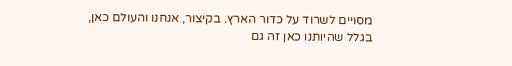מסויים לשרוד על כדור הארץ. בקיצור, אנחנו והעולם כאן, בגלל שהיותנו כאן זה גם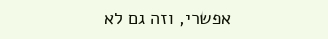אפשרי, וזה גם לא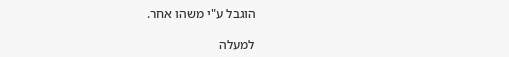הוגבל ע"י משהו אחר.

למעלה